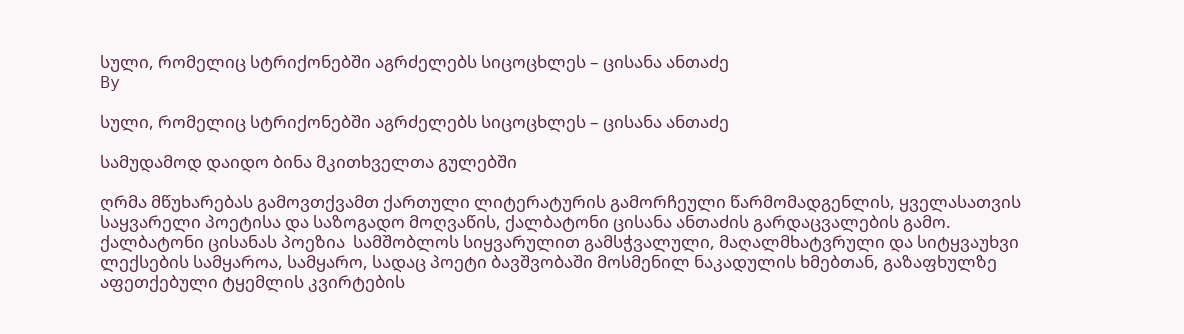სული, რომელიც სტრიქონებში აგრძელებს სიცოცხლეს – ცისანა ანთაძე
By

სული, რომელიც სტრიქონებში აგრძელებს სიცოცხლეს – ცისანა ანთაძე

სამუდამოდ დაიდო ბინა მკითხველთა გულებში

ღრმა მწუხარებას გამოვთქვამთ ქართული ლიტერატურის გამორჩეული წარმომადგენლის, ყველასათვის საყვარელი პოეტისა და საზოგადო მოღვაწის, ქალბატონი ცისანა ანთაძის გარდაცვალების გამო.   ქალბატონი ცისანას პოეზია  სამშობლოს სიყვარულით გამსჭვალული, მაღალმხატვრული და სიტყვაუხვი ლექსების სამყაროა, სამყარო, სადაც პოეტი ბავშვობაში მოსმენილ ნაკადულის ხმებთან, გაზაფხულზე აფეთქებული ტყემლის კვირტების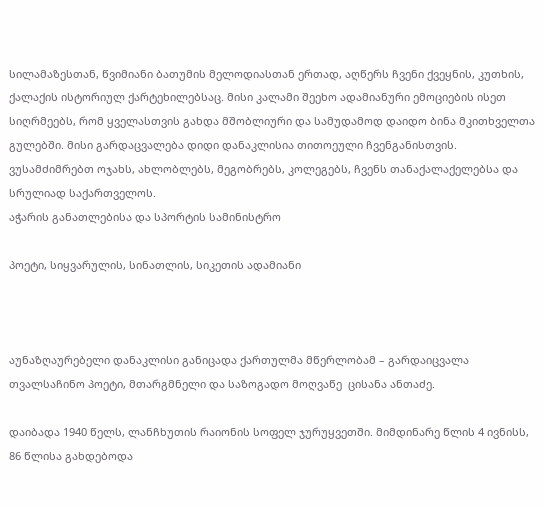სილამაზესთან, წვიმიანი ბათუმის მელოდიასთან ერთად, აღწერს ჩვენი ქვეყნის, კუთხის, ქალაქის ისტორიულ ქარტეხილებსაც. მისი კალამი შეეხო ადამიანური ემოციების ისეთ სიღრმეებს, რომ ყველასთვის გახდა მშობლიური და სამუდამოდ დაიდო ბინა მკითხველთა გულებში. მისი გარდაცვალება დიდი დანაკლისია თითოეული ჩვენგანისთვის.   ვუსამძიმრებთ ოჯახს, ახლობლებს, მეგობრებს, კოლეგებს, ჩვენს თანაქალაქელებსა და სრულიად საქართველოს.
აჭარის განათლებისა და სპორტის სამინისტრო

პოეტი, სიყვარულის, სინათლის, სიკეთის ადამიანი



აუნაზღაურებელი დანაკლისი განიცადა ქართულმა მწერლობამ – გარდაიცვალა თვალსაჩინო პოეტი, მთარგმნელი და საზოგადო მოღვაწე  ცისანა ანთაძე.

დაიბადა 1940 წელს, ლანჩხუთის რაიონის სოფელ ჯურუყვეთში. მიმდინარე წლის 4 ივნისს, 86 წლისა გახდებოდა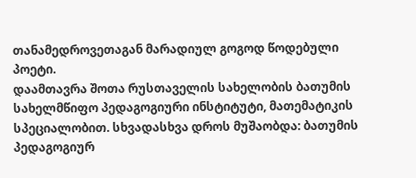თანამედროვეთაგან მარადიულ გოგოდ წოდებული პოეტი.
დაამთავრა შოთა რუსთაველის სახელობის ბათუმის სახელმწიფო პედაგოგიური ინსტიტუტი, მათემატიკის სპეციალობით. სხვადასხვა დროს მუშაობდა: ბათუმის პედაგოგიურ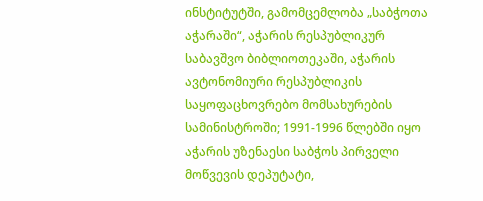ინსტიტუტში, გამომცემლობა „საბჭოთა აჭარაში“, აჭარის რესპუბლიკურ საბავშვო ბიბლიოთეკაში, აჭარის ავტონომიური რესპუბლიკის საყოფაცხოვრებო მომსახურების სამინისტროში; 1991-1996 წლებში იყო აჭარის უზენაესი საბჭოს პირველი მოწვევის დეპუტატი,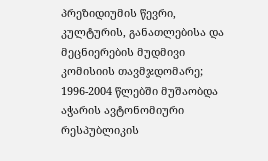პრეზიდიუმის წევრი, კულტურის, განათლებისა და მეცნიერების მუდმივი კომისიის თავმჯდომარე; 1996-2004 წლებში მუშაობდა აჭარის ავტონომიური რესპუბლიკის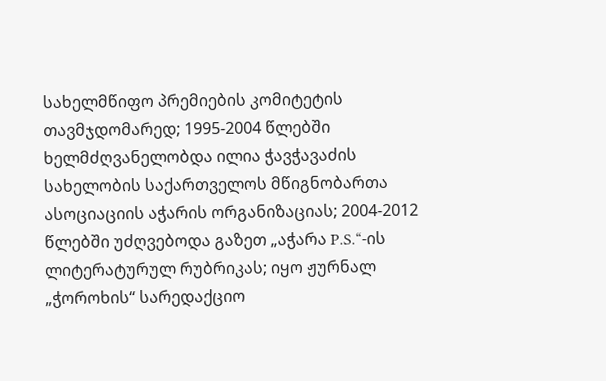სახელმწიფო პრემიების კომიტეტის თავმჯდომარედ; 1995-2004 წლებში ხელმძღვანელობდა ილია ჭავჭავაძის სახელობის საქართველოს მწიგნობართა ასოციაციის აჭარის ორგანიზაციას; 2004-2012 წლებში უძღვებოდა გაზეთ „აჭარა P.S.“-ის ლიტერატურულ რუბრიკას; იყო ჟურნალ „ჭოროხის“ სარედაქციო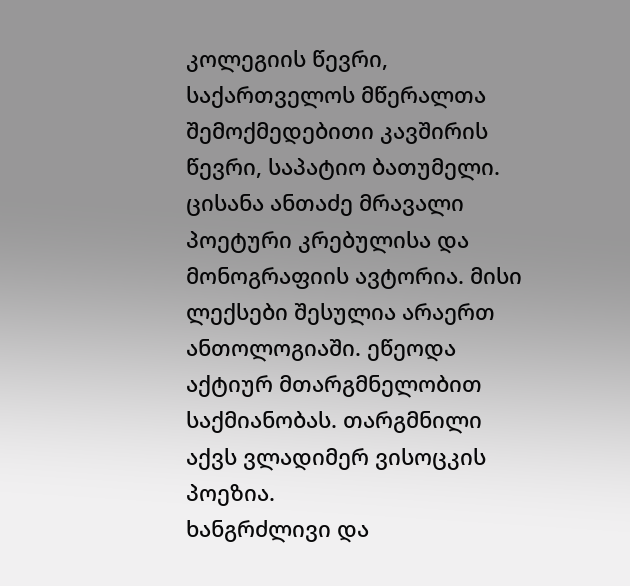კოლეგიის წევრი, საქართველოს მწერალთა შემოქმედებითი კავშირის წევრი, საპატიო ბათუმელი.
ცისანა ანთაძე მრავალი პოეტური კრებულისა და მონოგრაფიის ავტორია. მისი ლექსები შესულია არაერთ ანთოლოგიაში. ეწეოდა აქტიურ მთარგმნელობით საქმიანობას. თარგმნილი აქვს ვლადიმერ ვისოცკის პოეზია.
ხანგრძლივი და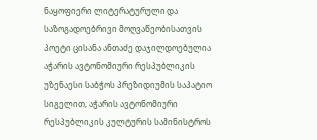ნაყოფიერი ლიტერატურული და საზოგადოებრივი მოღვაწეობისათვის პოეტი ცისანა ანთაძე დაჯილდოებულია აჭარის ავტონომიური რესპუბლიკის უზენაესი საბჭოს პრეზიდიუმის საპატიო სიგელით, აჭარის ავტონომიური რესპუბლიკის კულტურის სამინისტროს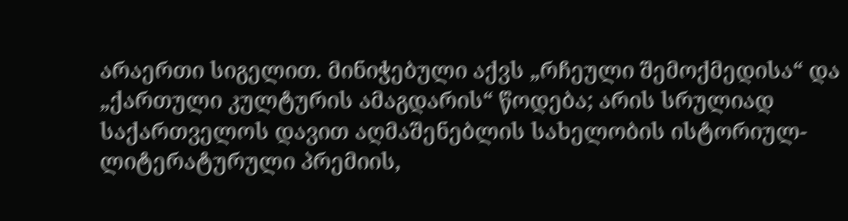არაერთი სიგელით. მინიჭებული აქვს „რჩეული შემოქმედისა“ და „ქართული კულტურის ამაგდარის“ წოდება; არის სრულიად საქართველოს დავით აღმაშენებლის სახელობის ისტორიულ-ლიტერატურული პრემიის,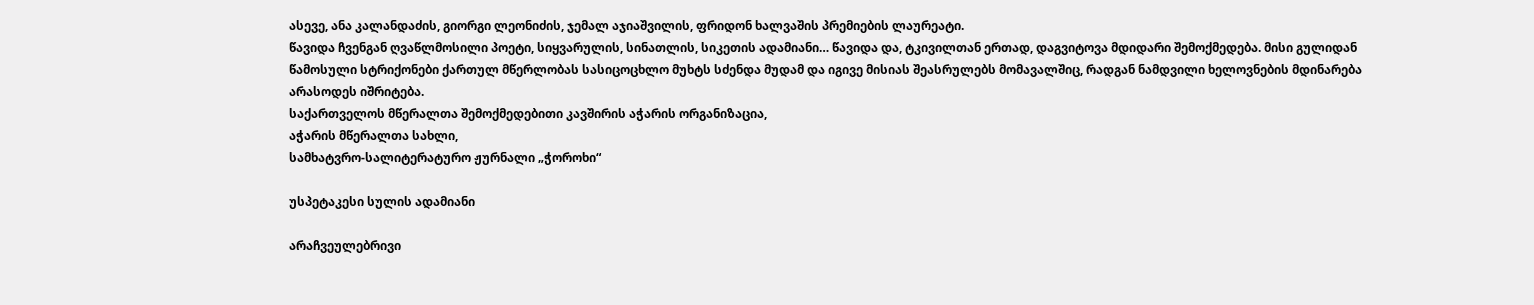ასევე, ანა კალანდაძის, გიორგი ლეონიძის, ჯემალ აჯიაშვილის, ფრიდონ ხალვაშის პრემიების ლაურეატი.
წავიდა ჩვენგან ღვაწლმოსილი პოეტი, სიყვარულის, სინათლის, სიკეთის ადამიანი… წავიდა და, ტკივილთან ერთად, დაგვიტოვა მდიდარი შემოქმედება. მისი გულიდან წამოსული სტრიქონები ქართულ მწერლობას სასიცოცხლო მუხტს სძენდა მუდამ და იგივე მისიას შეასრულებს მომავალშიც, რადგან ნამდვილი ხელოვნების მდინარება არასოდეს იშრიტება.
საქართველოს მწერალთა შემოქმედებითი კავშირის აჭარის ორგანიზაცია,
აჭარის მწერალთა სახლი,
სამხატვრო-სალიტერატურო ჟურნალი „ჭოროხი“

უსპეტაკესი სულის ადამიანი

არაჩვეულებრივი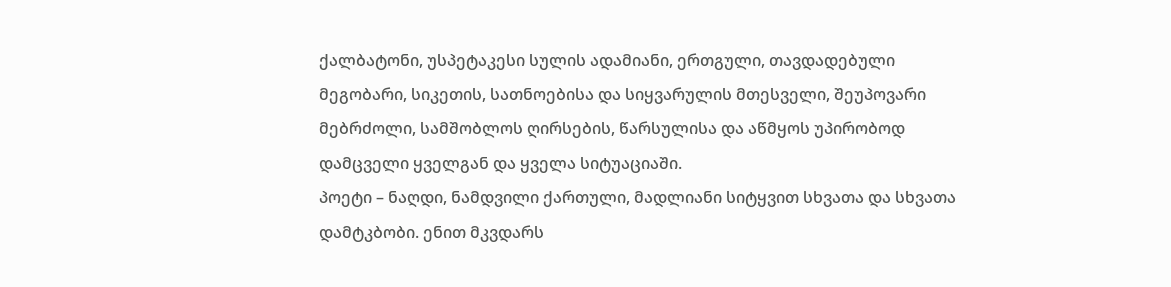ქალბატონი, უსპეტაკესი სულის ადამიანი, ერთგული, თავდადებული მეგობარი, სიკეთის, სათნოებისა და სიყვარულის მთესველი, შეუპოვარი მებრძოლი, სამშობლოს ღირსების, წარსულისა და აწმყოს უპირობოდ დამცველი ყველგან და ყველა სიტუაციაში.
პოეტი – ნაღდი, ნამდვილი ქართული, მადლიანი სიტყვით სხვათა და სხვათა დამტკბობი. ენით მკვდარს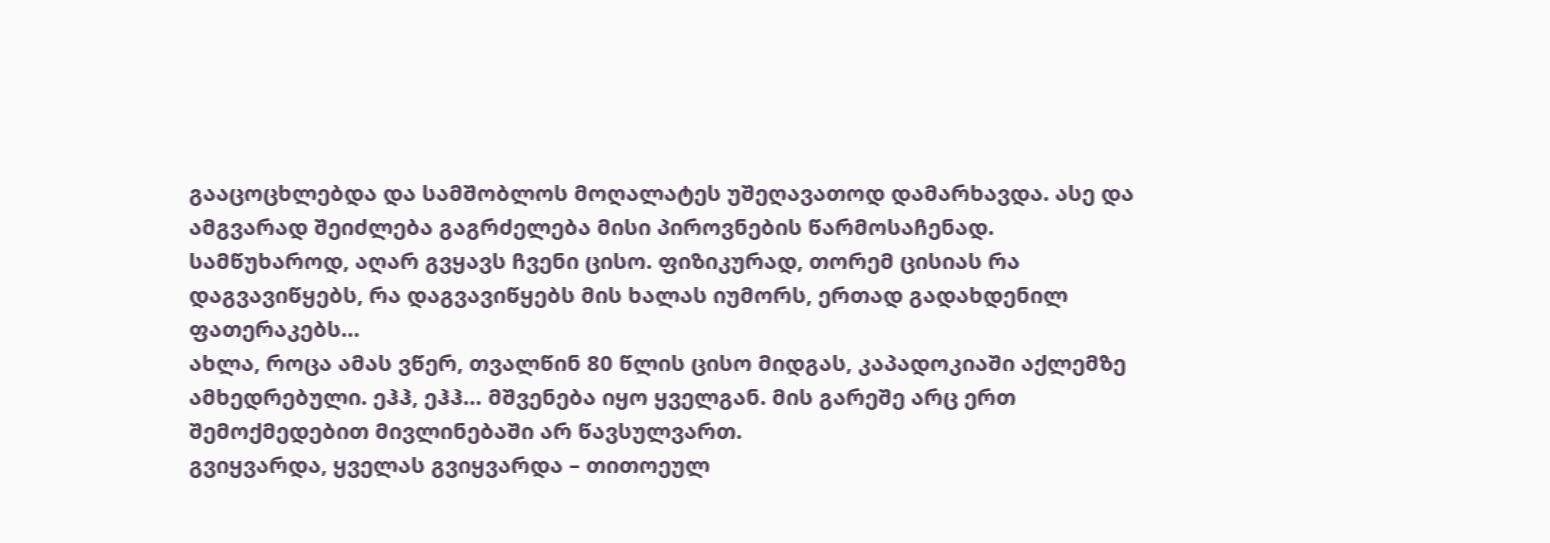გააცოცხლებდა და სამშობლოს მოღალატეს უშეღავათოდ დამარხავდა. ასე და ამგვარად შეიძლება გაგრძელება მისი პიროვნების წარმოსაჩენად.
სამწუხაროდ, აღარ გვყავს ჩვენი ცისო. ფიზიკურად, თორემ ცისიას რა დაგვავიწყებს, რა დაგვავიწყებს მის ხალას იუმორს, ერთად გადახდენილ ფათერაკებს…
ახლა, როცა ამას ვწერ, თვალწინ 80 წლის ცისო მიდგას, კაპადოკიაში აქლემზე ამხედრებული. ეჰჰ, ეჰჰ… მშვენება იყო ყველგან. მის გარეშე არც ერთ შემოქმედებით მივლინებაში არ წავსულვართ.
გვიყვარდა, ყველას გვიყვარდა – თითოეულ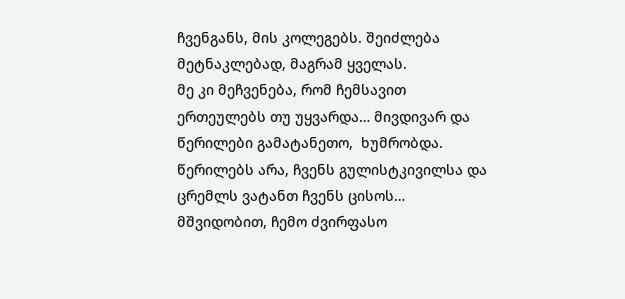ჩვენგანს, მის კოლეგებს. შეიძლება მეტნაკლებად, მაგრამ ყველას.
მე კი მეჩვენება, რომ ჩემსავით ერთეულებს თუ უყვარდა… მივდივარ და წერილები გამატანეთო,  ხუმრობდა. წერილებს არა, ჩვენს გულისტკივილსა და ცრემლს ვატანთ ჩვენს ცისოს…
მშვიდობით, ჩემო ძვირფასო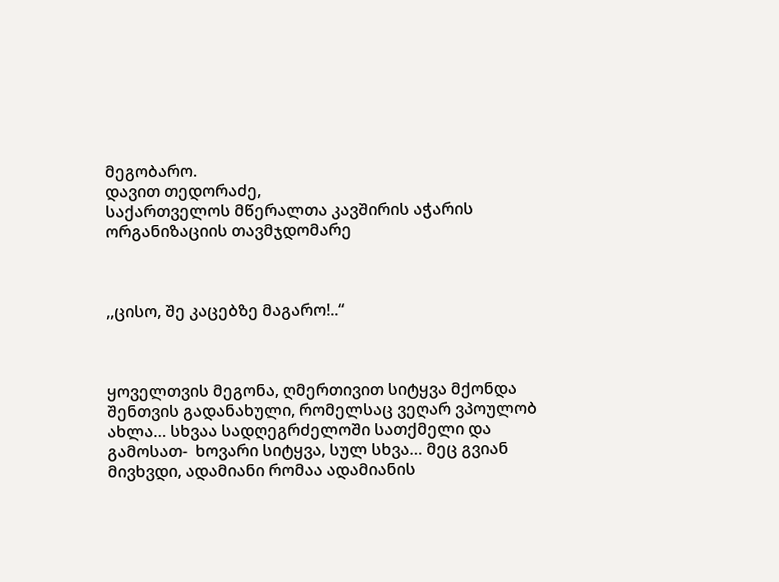მეგობარო.
დავით თედორაძე,
საქართველოს მწერალთა კავშირის აჭარის ორგანიზაციის თავმჯდომარე



,,ცისო, შე კაცებზე მაგარო!..“



ყოველთვის მეგონა, ღმერთივით სიტყვა მქონდა შენთვის გადანახული, რომელსაც ვეღარ ვპოულობ ახლა… სხვაა სადღეგრძელოში სათქმელი და გამოსათ-  ხოვარი სიტყვა, სულ სხვა… მეც გვიან მივხვდი, ადამიანი რომაა ადამიანის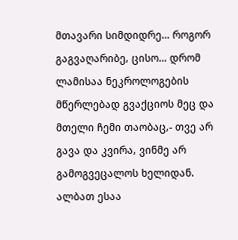მთავარი სიმდიდრე… როგორ გაგვაღარიბე, ცისო… დრომ ლამისაა ნეკროლოგების მწერლებად გვაქციოს მეც და მთელი ჩემი თაობაც,- თვე არ გავა და კვირა, ვინმე არ გამოგვეცალოს ხელიდან. ალბათ ესაა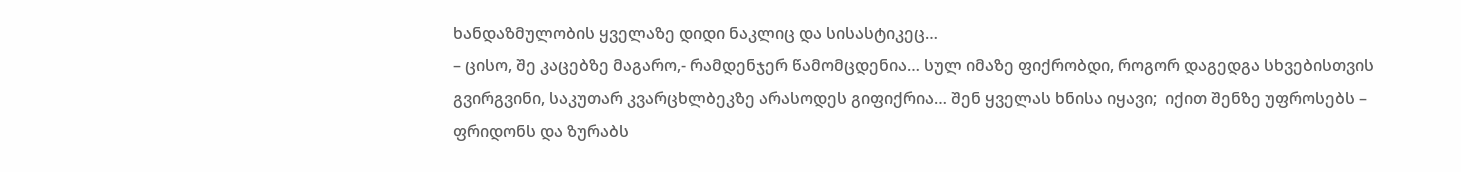ხანდაზმულობის ყველაზე დიდი ნაკლიც და სისასტიკეც…
– ცისო, შე კაცებზე მაგარო,- რამდენჯერ წამომცდენია… სულ იმაზე ფიქრობდი, როგორ დაგედგა სხვებისთვის გვირგვინი, საკუთარ კვარცხლბეკზე არასოდეს გიფიქრია… შენ ყველას ხნისა იყავი;  იქით შენზე უფროსებს – ფრიდონს და ზურაბს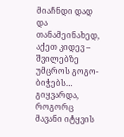მიაჩნდი დად და თანამეინახედ, აქეთ კიდევ – შვილებზე უმცროს გოგო-ბიჭებს… გიყვარდა, როგორც მავანი იტყვის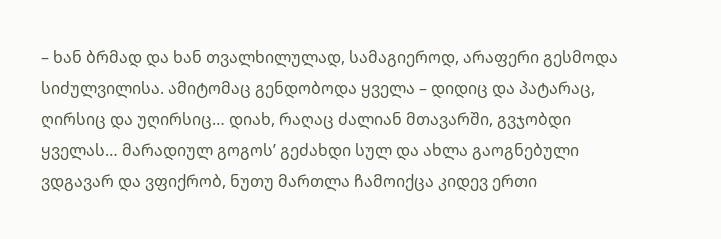– ხან ბრმად და ხან თვალხილულად, სამაგიეროდ, არაფერი გესმოდა სიძულვილისა. ამიტომაც გენდობოდა ყველა – დიდიც და პატარაც, ღირსიც და უღირსიც… დიახ, რაღაც ძალიან მთავარში, გვჯობდი ყველას… მარადიულ გოგოს’ გეძახდი სულ და ახლა გაოგნებული ვდგავარ და ვფიქრობ, ნუთუ მართლა ჩამოიქცა კიდევ ერთი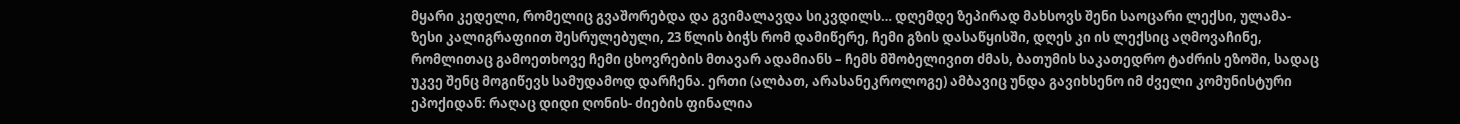მყარი კედელი, რომელიც გვაშორებდა და გვიმალავდა სიკვდილს… დღემდე ზეპირად მახსოვს შენი საოცარი ლექსი, ულამა- ზესი კალიგრაფიით შესრულებული, 23 წლის ბიჭს რომ დამიწერე, ჩემი გზის დასაწყისში, დღეს კი ის ლექსიც აღმოვაჩინე, რომლითაც გამოეთხოვე ჩემი ცხოვრების მთავარ ადამიანს – ჩემს მშობელივით ძმას, ბათუმის საკათედრო ტაძრის ეზოში, სადაც უკვე შენც მოგიწევს სამუდამოდ დარჩენა. ერთი (ალბათ, არასანეკროლოგე) ამბავიც უნდა გავიხსენო იმ ძველი კომუნისტური ეპოქიდან: რაღაც დიდი ღონის- ძიების ფინალია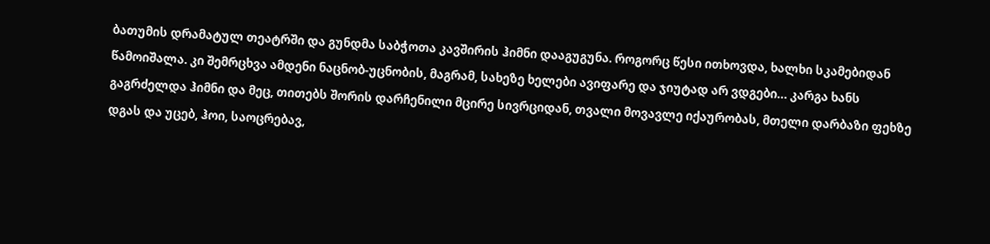ბათუმის დრამატულ თეატრში და გუნდმა საბჭოთა კავშირის ჰიმნი დააგუგუნა. როგორც წესი ითხოვდა, ხალხი სკამებიდან წამოიშალა. კი შემრცხვა ამდენი ნაცნობ-უცნობის, მაგრამ, სახეზე ხელები ავიფარე და ჯიუტად არ ვდგები… კარგა ხანს გაგრძელდა ჰიმნი და მეც, თითებს შორის დარჩენილი მცირე სივრციდან, თვალი მოვავლე იქაურობას, მთელი დარბაზი ფეხზე დგას და უცებ, ჰოი, საოცრებავ,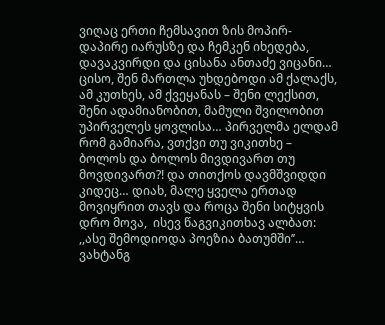ვიღაც ერთი ჩემსავით ზის მოპირ- დაპირე იარუსზე და ჩემკენ იხედება, დავაკვირდი და ცისანა ანთაძე ვიცანი…
ცისო, შენ მართლა უხდებოდი ამ ქალაქს, ამ კუთხეს, ამ ქვეყანას – შენი ლექსით, შენი ადამიანობით, მამული შვილობით უპირველეს ყოვლისა… პირველმა ელდამ რომ გამიარა, ვთქვი თუ ვიკითხე – ბოლოს და ბოლოს მივდივართ თუ მოვდივართ?! და თითქოს დავმშვიდდი კიდეც… დიახ, მალე ყველა ერთად მოვიყრით თავს და როცა შენი სიტყვის დრო მოვა,  ისევ წაგვიკითხავ ალბათ:
,,ასე შემოდიოდა პოეზია ბათუმში’’…
ვახტანგ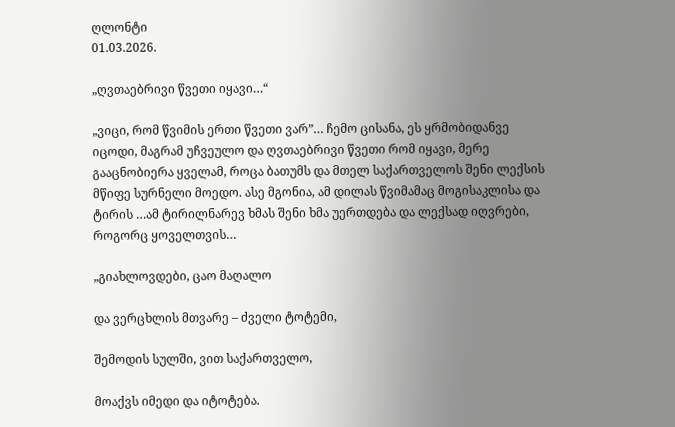ღლონტი
01.03.2026.

„ღვთაებრივი წვეთი იყავი…“

„ვიცი, რომ წვიმის ერთი წვეთი ვარ”… ჩემო ცისანა, ეს ყრმობიდანვე იცოდი, მაგრამ უჩვეულო და ღვთაებრივი წვეთი რომ იყავი, მერე გააცნობიერა ყველამ, როცა ბათუმს და მთელ საქართველოს შენი ლექსის მწიფე სურნელი მოედო. ასე მგონია, ამ დილას წვიმამაც მოგისაკლისა და ტირის …ამ ტირილნარევ ხმას შენი ხმა უერთდება და ლექსად იღვრები, როგორც ყოველთვის…

„გიახლოვდები, ცაო მაღალო

და ვერცხლის მთვარე – ძველი ტოტემი,

შემოდის სულში, ვით საქართველო,

მოაქვს იმედი და იტოტება.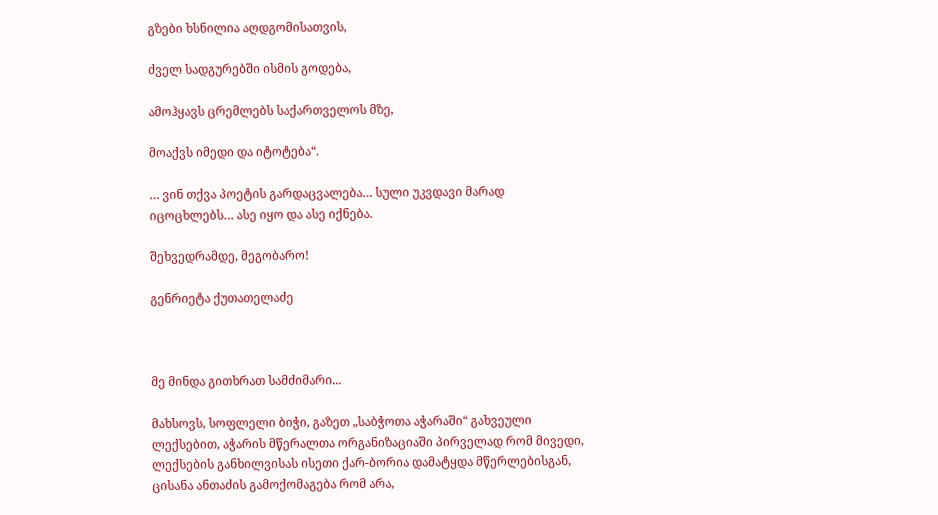გზები ხსნილია აღდგომისათვის,

ძველ სადგურებში ისმის გოდება,

ამოჰყავს ცრემლებს საქართველოს მზე,

მოაქვს იმედი და იტოტება“.

… ვინ თქვა პოეტის გარდაცვალება… სული უკვდავი მარად იცოცხლებს… ასე იყო და ასე იქნება.

შეხვედრამდე, მეგობარო!

გენრიეტა ქუთათელაძე



მე მინდა გითხრათ სამძიმარი...

მახსოვს, სოფლელი ბიჭი, გაზეთ „საბჭოთა აჭარაში“ გახვეული ლექსებით, აჭარის მწერალთა ორგანიზაციაში პირველად რომ მივედი, ლექსების განხილვისას ისეთი ქარ-ბორია დამატყდა მწერლებისგან, ცისანა ანთაძის გამოქომაგება რომ არა,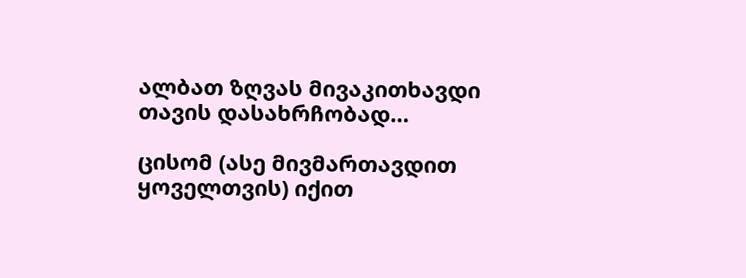ალბათ ზღვას მივაკითხავდი თავის დასახრჩობად…

ცისომ (ასე მივმართავდით ყოველთვის) იქით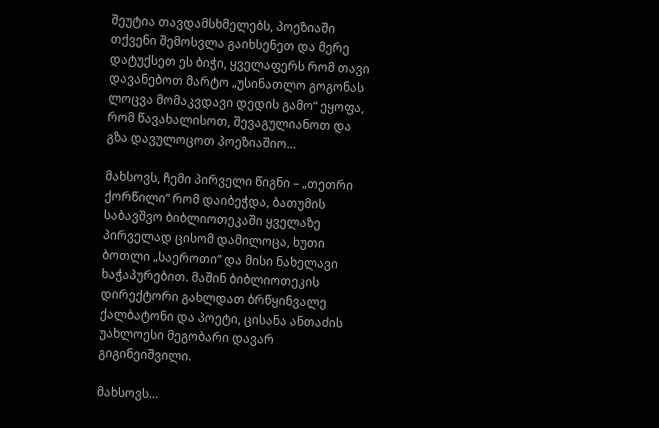შეუტია თავდამსხმელებს, პოეზიაში თქვენი შემოსვლა გაიხსენეთ და მერე დატუქსეთ ეს ბიჭი, ყველაფერს რომ თავი დავანებოთ მარტო „უსინათლო გოგონას ლოცვა მომაკვდავი დედის გამო“ ეყოფა, რომ წავახალისოთ, შევაგულიანოთ და გზა დავულოცოთ პოეზიაშიო…

მახსოვს, ჩემი პირველი წიგნი – „თეთრი ქორწილი“ რომ დაიბეჭდა, ბათუმის საბავშვო ბიბლიოთეკაში ყველაზე პირველად ცისომ დამილოცა, ხუთი ბოთლი „საეროთი“ და მისი ნახელავი ხაჭაპურებით. მაშინ ბიბლიოთეკის დირექტორი გახლდათ ბრწყინვალე ქალბატონი და პოეტი, ცისანა ანთაძის უახლოესი მეგობარი დავარ გიგინეიშვილი.

მახსოვს…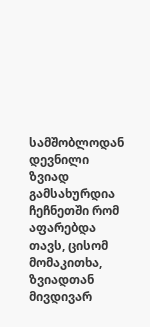სამშობლოდან დევნილი ზვიად გამსახურდია ჩეჩნეთში რომ აფარებდა თავს, ცისომ მომაკითხა, ზვიადთან მივდივარ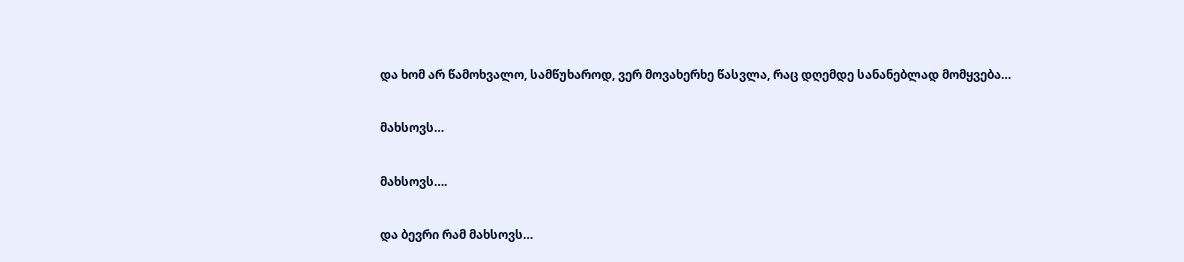და ხომ არ წამოხვალო, სამწუხაროდ, ვერ მოვახერხე წასვლა, რაც დღემდე სანანებლად მომყვება…

მახსოვს…

მახსოვს….

და ბევრი რამ მახსოვს…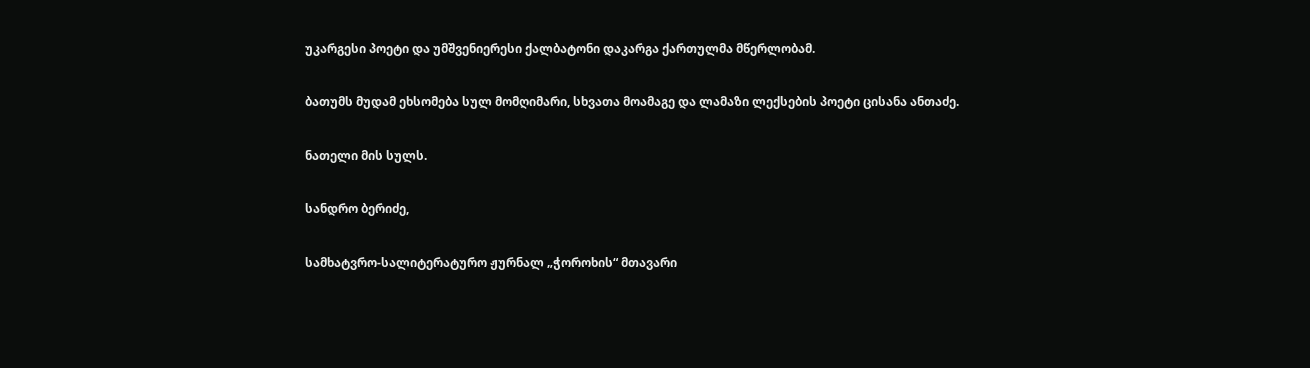უკარგესი პოეტი და უმშვენიერესი ქალბატონი დაკარგა ქართულმა მწერლობამ.

ბათუმს მუდამ ეხსომება სულ მომღიმარი, სხვათა მოამაგე და ლამაზი ლექსების პოეტი ცისანა ანთაძე.

ნათელი მის სულს.

სანდრო ბერიძე,

სამხატვრო-სალიტერატურო ჟურნალ „ჭოროხის“ მთავარი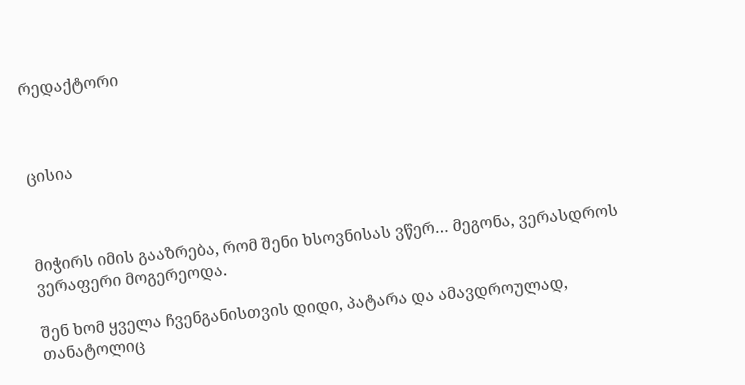რედაქტორი



ცისია



მიჭირს იმის გააზრება, რომ შენი ხსოვნისას ვწერ… მეგონა, ვერასდროს ვერაფერი მოგერეოდა.

შენ ხომ ყველა ჩვენგანისთვის დიდი, პატარა და ამავდროულად, თანატოლიც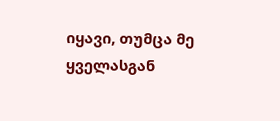იყავი, თუმცა მე ყველასგან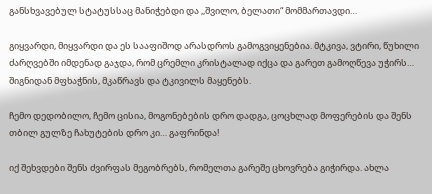განსხვავებულ სტატუსსაც მანიჭებდი და ,,შვილო, ბელათი“ მომმართავდი…

გიყვარდი, მიყვარდი და ეს სააფიშოდ არასდროს გამოგვიყენებია. მტკივა, ვტირი, წუხილი ძარღვებში იმდენად გაჯდა, რომ ცრემლი კრისტალად იქცა და გარეთ გამოღწევა უჭირს… შიგნიდან მფხაჭნის, მკაწრავს და ტკივილს მაყენებს.

ჩემო დედობილო, ჩემო ცისია, მოგონებების დრო დადგა, ცოცხლად მოფერების და შენს თბილ გულზე ჩახუტების დრო კი… გაფრინდა!

იქ შეხვდები შენს ძვირფას მეგობრებს, რომელთა გარეშე ცხოვრება გიჭირდა. ახლა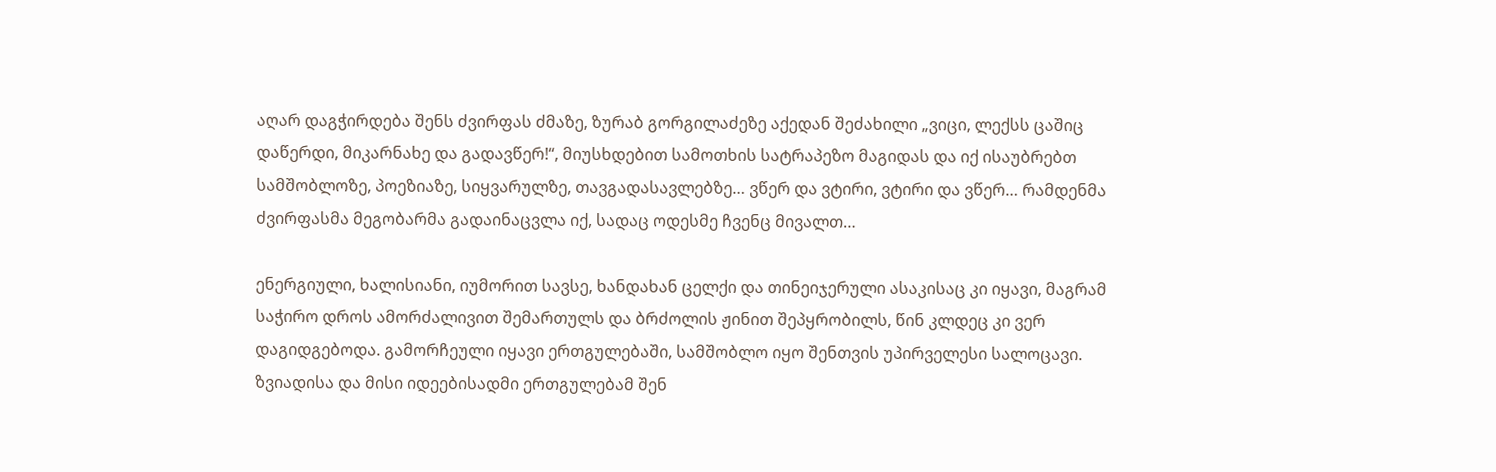აღარ დაგჭირდება შენს ძვირფას ძმაზე, ზურაბ გორგილაძეზე აქედან შეძახილი „ვიცი, ლექსს ცაშიც დაწერდი, მიკარნახე და გადავწერ!“, მიუსხდებით სამოთხის სატრაპეზო მაგიდას და იქ ისაუბრებთ სამშობლოზე, პოეზიაზე, სიყვარულზე, თავგადასავლებზე… ვწერ და ვტირი, ვტირი და ვწერ… რამდენმა ძვირფასმა მეგობარმა გადაინაცვლა იქ, სადაც ოდესმე ჩვენც მივალთ…

ენერგიული, ხალისიანი, იუმორით სავსე, ხანდახან ცელქი და თინეიჯერული ასაკისაც კი იყავი, მაგრამ საჭირო დროს ამორძალივით შემართულს და ბრძოლის ჟინით შეპყრობილს, წინ კლდეც კი ვერ დაგიდგებოდა. გამორჩეული იყავი ერთგულებაში, სამშობლო იყო შენთვის უპირველესი სალოცავი. ზვიადისა და მისი იდეებისადმი ერთგულებამ შენ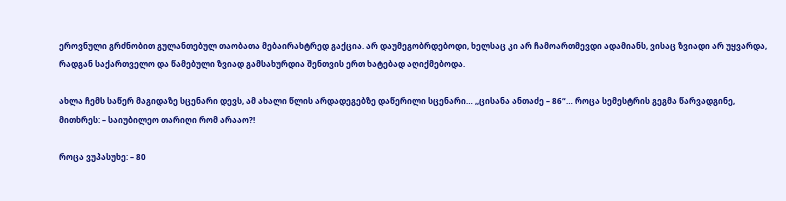ეროვნული გრძნობით გულანთებულ თაობათა მებაირახტრედ გაქცია. არ დაუმეგობრდებოდი, ხელსაც კი არ ჩამოართმევდი ადამიანს, ვისაც ზვიადი არ უყვარდა, რადგან საქართველო და წამებული ზვიად გამსახურდია შენთვის ერთ ხატებად აღიქმებოდა.

ახლა ჩემს საწერ მაგიდაზე სცენარი დევს, ამ ახალი წლის არდადეგებზე დაწერილი სცენარი… ,,ცისანა ანთაძე – 86“… როცა სემესტრის გეგმა წარვადგინე, მითხრეს: – საიუბილეო თარიღი რომ არააო?!

როცა ვუპასუხე: – 80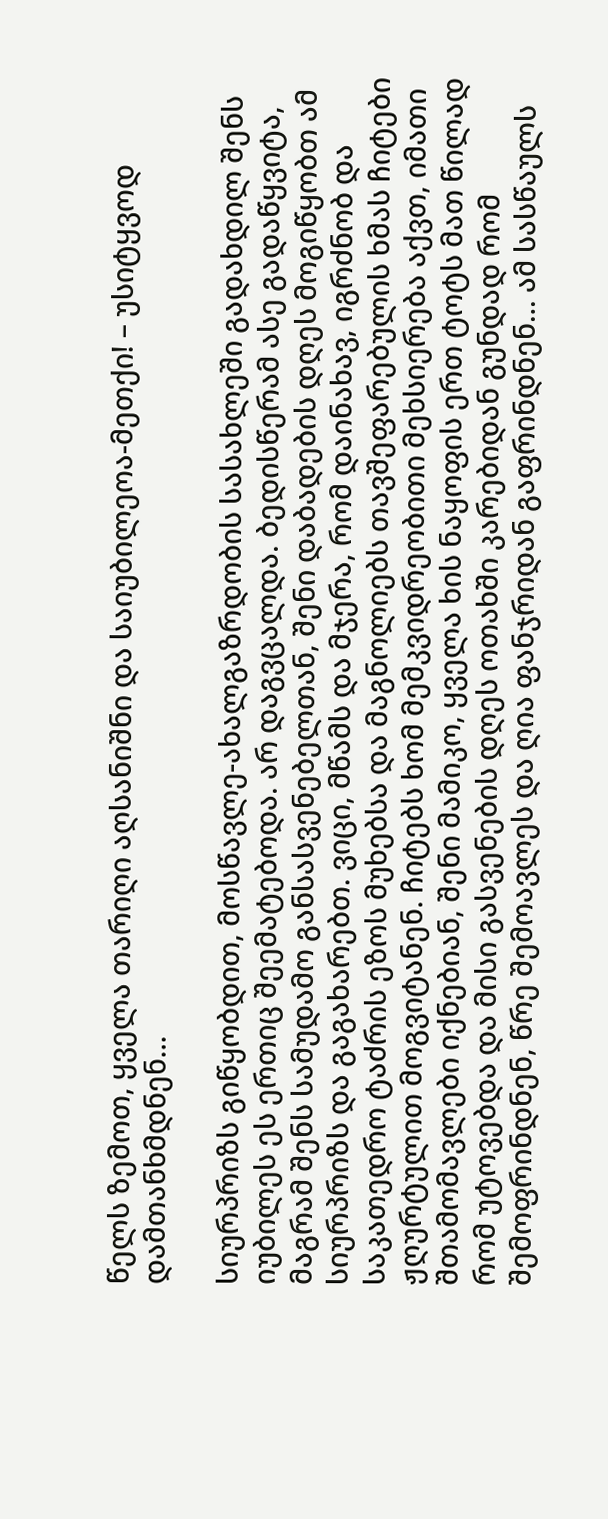წელს ზემოთ, ყველა თარიღი აღსანიშნი და საიუბილეოა-მეთქი! – უსიტყვოდ დამთანხმდნენ…

სიურპრიზს გიწყობდით, მოსწავლე-ახალგაზრდობის სასახლეში გადახდილ შენს იუბილეს ეს ერთიც შეემატებოდა. არ დაგვცალდა. ბედისწერამ ასე გადაწყვიტა, მაგრამ შენს სამუდამო განსასვენებელთან, შენი დაბადების დღეს მოგიწყობთ ამ სიურპრიზს და გაგახარებთ. ვიცი, მწამს და მჯერა, რომ დაინახავ, იგრძნობ და საკათედრო ტაძრის ეზოს მუხებსა და მაგნოლიებს თავშეფარებულის ხმას ჩიტები ჟღურტულით მოგვიტანენ. ჩიტებს ხომ მემკვიდრეობითი მეხსიერება აქვთ, იმათი შთამომავლები იქნებიან, შენი მამიკო, ყველა ხის ნაყოფის ერთ ტოტს მათ წილად რომ უტოვებდა და მისი გასვენების დღეს ოთახში კარებიდან გუნდად რომ შემოფრინდნენ, წრე შემოავლეს და ღია ფანჯრიდან გაფრინდნენ… ამ სასწაულს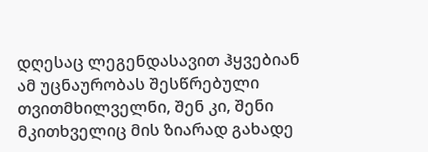დღესაც ლეგენდასავით ჰყვებიან ამ უცნაურობას შესწრებული თვითმხილველნი, შენ კი, შენი მკითხველიც მის ზიარად გახადე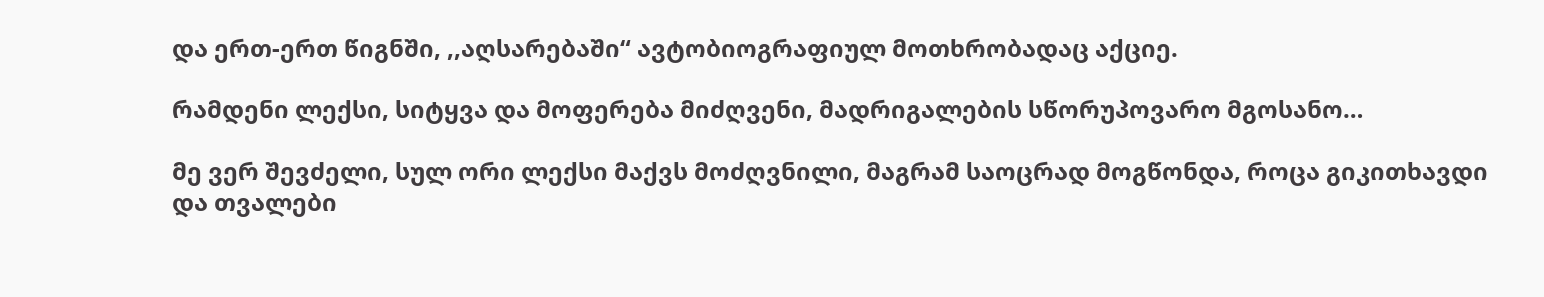და ერთ-ერთ წიგნში, ,,აღსარებაში“ ავტობიოგრაფიულ მოთხრობადაც აქციე.

რამდენი ლექსი, სიტყვა და მოფერება მიძღვენი, მადრიგალების სწორუპოვარო მგოსანო…

მე ვერ შევძელი, სულ ორი ლექსი მაქვს მოძღვნილი, მაგრამ საოცრად მოგწონდა, როცა გიკითხავდი და თვალები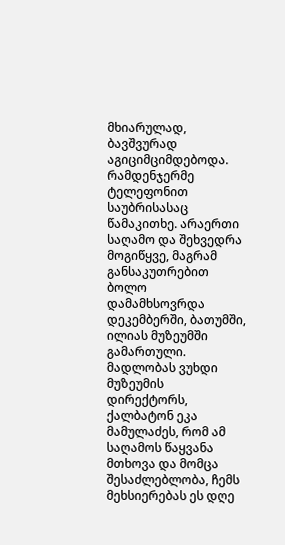მხიარულად, ბავშვურად აგიციმციმდებოდა. რამდენჯერმე ტელეფონით საუბრისასაც წამაკითხე. არაერთი საღამო და შეხვედრა მოგიწყვე, მაგრამ განსაკუთრებით ბოლო დამამხსოვრდა დეკემბერში, ბათუმში, ილიას მუზეუმში გამართული. მადლობას ვუხდი მუზეუმის დირექტორს, ქალბატონ ეკა მამულაძეს, რომ ამ საღამოს წაყვანა მთხოვა და მომცა შესაძლებლობა, ჩემს მეხსიერებას ეს დღე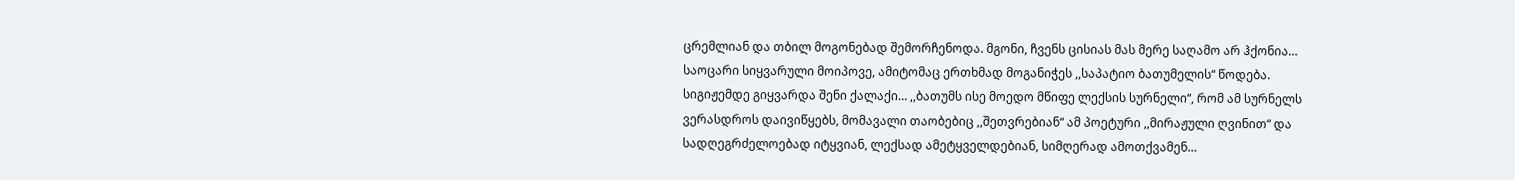ცრემლიან და თბილ მოგონებად შემორჩენოდა. მგონი, ჩვენს ცისიას მას მერე საღამო არ ჰქონია…
საოცარი სიყვარული მოიპოვე, ამიტომაც ერთხმად მოგანიჭეს ,,საპატიო ბათუმელის“ წოდება.
სიგიჟემდე გიყვარდა შენი ქალაქი… ,,ბათუმს ისე მოედო მწიფე ლექსის სურნელი“, რომ ამ სურნელს ვერასდროს დაივიწყებს, მომავალი თაობებიც ,,შეთვრებიან“ ამ პოეტური ,,მირაჟული ღვინით“ და სადღეგრძელოებად იტყვიან, ლექსად ამეტყველდებიან, სიმღერად ამოთქვამენ…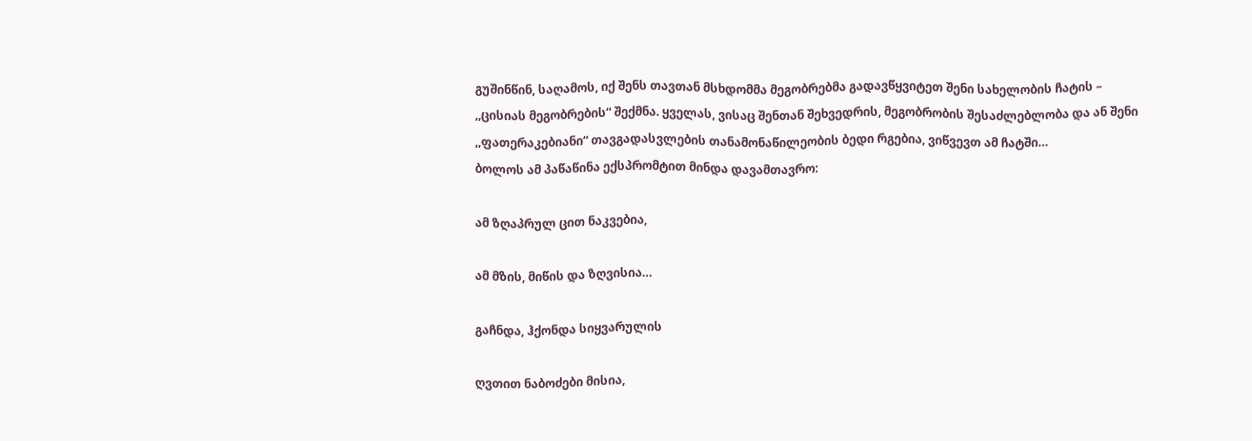გუშინწინ, საღამოს, იქ შენს თავთან მსხდომმა მეგობრებმა გადავწყვიტეთ შენი სახელობის ჩატის – ,,ცისიას მეგობრების“ შექმნა. ყველას, ვისაც შენთან შეხვედრის, მეგობრობის შესაძლებლობა და ან შენი ,,ფათერაკებიანი“ თავგადასვლების თანამონაწილეობის ბედი რგებია, ვიწვევთ ამ ჩატში…
ბოლოს ამ პაწაწინა ექსპრომტით მინდა დავამთავრო:

ამ ზღაპრულ ცით ნაკვებია,

ამ მზის, მიწის და ზღვისია…

გაჩნდა, ჰქონდა სიყვარულის

ღვთით ნაბოძები მისია,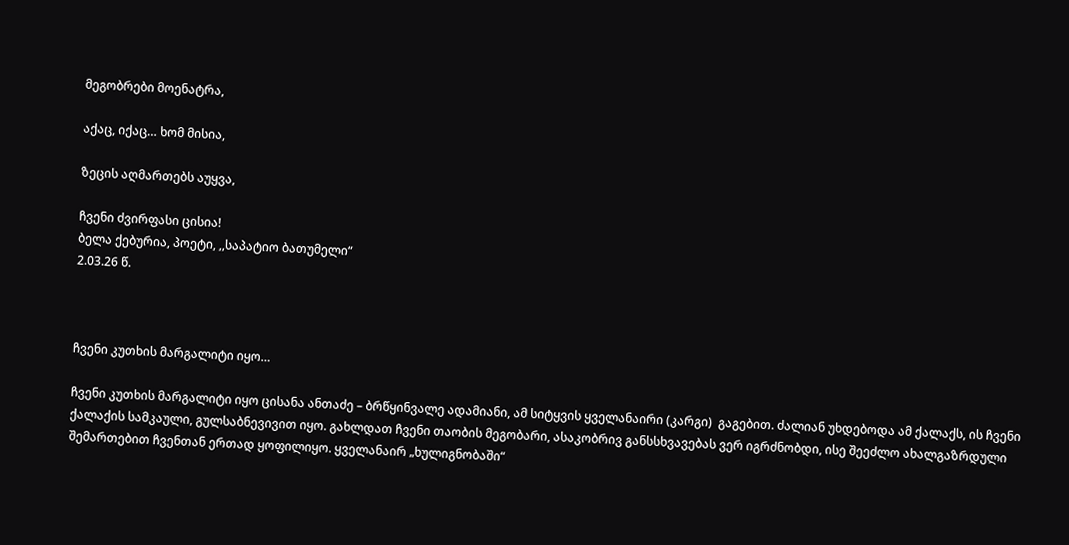მეგობრები მოენატრა,

აქაც, იქაც… ხომ მისია,

ზეცის აღმართებს აუყვა,

ჩვენი ძვირფასი ცისია!
ბელა ქებურია, პოეტი, ,,საპატიო ბათუმელი“
2.03.26 წ.



ჩვენი კუთხის მარგალიტი იყო…

ჩვენი კუთხის მარგალიტი იყო ცისანა ანთაძე – ბრწყინვალე ადამიანი, ამ სიტყვის ყველანაირი (კარგი)  გაგებით. ძალიან უხდებოდა ამ ქალაქს, ის ჩვენი ქალაქის სამკაული, გულსაბნევივით იყო. გახლდათ ჩვენი თაობის მეგობარი, ასაკობრივ განსსხვავებას ვერ იგრძნობდი, ისე შეეძლო ახალგაზრდული შემართებით ჩვენთან ერთად ყოფილიყო. ყველანაირ „ხულიგნობაში“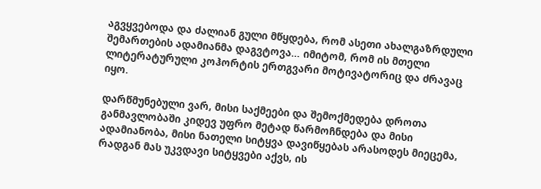აგვყვებოდა და ძალიან გული მწყდება, რომ ასეთი ახალგაზრდული შემართების ადამიანმა დაგვტოვა… იმიტომ, რომ ის მთელი ლიტერატურული კოჰორტის ერთგვარი მოტივატორიც და ძრავაც იყო.

დარწმუნებული ვარ, მისი საქმეები და შემოქმედება დროთა განმავლობაში კიდევ უფრო მეტად წარმოჩნდება და მისი ადამიანობა, მისი ნათელი სიტყვა დავიწყებას არასოდეს მიეცემა, რადგან მას უკვდავი სიტყვები აქვს, ის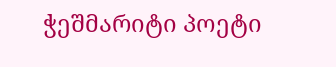ჭეშმარიტი პოეტი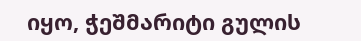იყო, ჭეშმარიტი გულის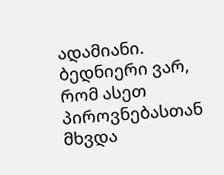ადამიანი. ბედნიერი ვარ, რომ ასეთ პიროვნებასთან მხვდა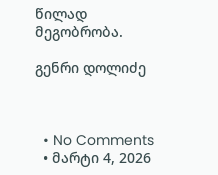წილად  მეგობრობა.

გენრი დოლიძე



  • No Comments
  • მარტი 4, 2026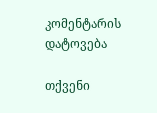კომენტარის დატოვება

თქვენი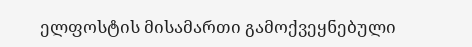ელფოსტის მისამართი გამოქვეყნებული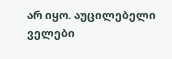არ იყო. აუცილებელი ველები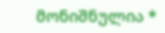მონიშნულია *